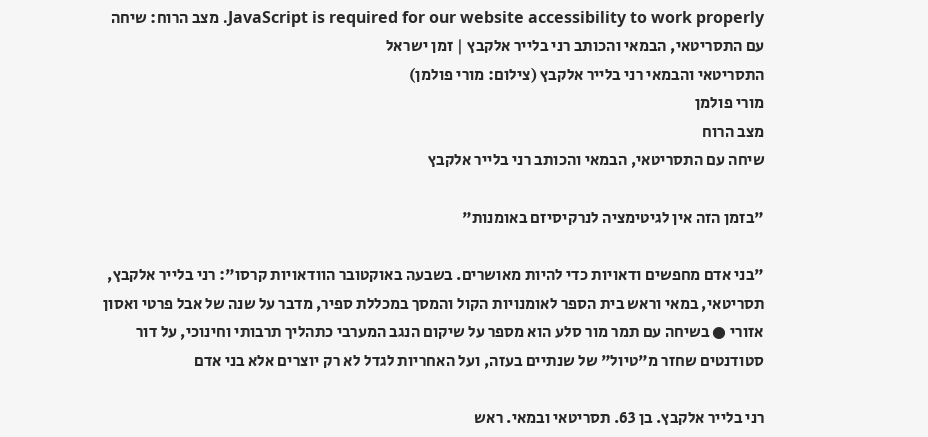JavaScript is required for our website accessibility to work properly. מצב הרוח: שיחה עם התסריטאי, הבמאי והכותב רני בלייר אלקבץ | זמן ישראל
התסריטאי והבמאי רני בלייר אלקבץ (צילום: מורי פולמן)
מורי פולמן
מצב הרוח
שיחה עם התסריטאי, הבמאי והכותב רני בלייר אלקבץ

"בזמן הזה אין לגיטימציה לנרקיסיזם באומנות"

"בני אדם מחפשים ודאויות כדי להיות מאושרים. בשבעה באוקטובר הוודאויות קרסו": רני בלייר אלקבץ, תסריטאי, במאי וראש בית הספר לאומנויות הקול והמסך במכללת ספיר, מדבר על שנה של אבל פרטי ואסון אזורי ● בשיחה עם תמר מור סלע הוא מספר על שיקום הנגב המערבי כתהליך תרבותי וחינוכי, על דור סטודנטים שחזר מ"טיול" של שנתיים בעזה, ועל האחריות לגדל לא רק יוצרים אלא בני אדם

רני בלייר אלקבץ. בן 63. תסריטאי ובמאי. ראש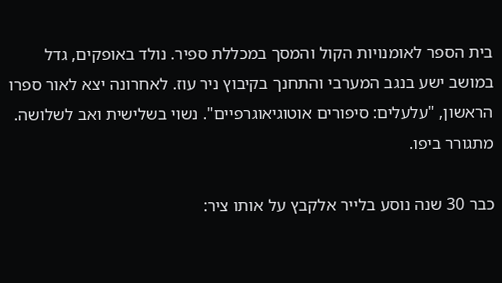בית הספר לאומנויות הקול והמסך במכללת ספיר. נולד באופקים, גדל במושב ישע בנגב המערבי והתחנך בקיבוץ ניר עוז. לאחרונה יצא לאור ספרו הראשון, "עלעלים: סיפורים אוטוגיאוגרפיים". נשוי בשלישית ואב לשלושה. מתגורר ביפו.

כבר 30 שנה נוסע בלייר אלקבץ על אותו ציר: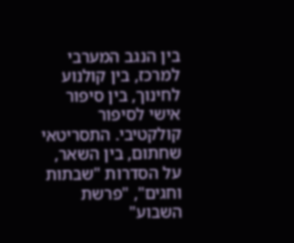בין הנגב המערבי למרכז, בין קולנוע לחינוך, בין סיפור אישי לסיפור קולקטיבי. התסריטאי שחתום, בין השאר, על הסדרות "שבתות וחגים", "פרשת השבוע"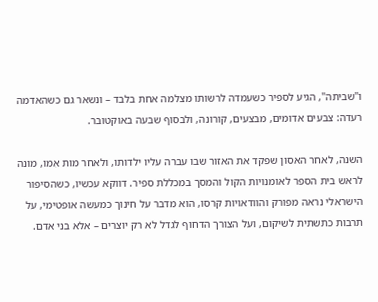ו"שביתה", הגיע לספיר כשעמדה לרשותו מצלמה אחת בלבד – ונשאר גם כשהאדמה רעדה: צבעים אדומים, מבצעים, קורונה, ולבסוף שבעה באוקטובר.

השנה, לאחר האסון שפקד את האזור שבו עברה עליו ילדותו, ולאחר מות אִמו, מונה לראש בית הספר לאומנויות הקול והמסך במכללת ספיר. דווקא עכשיו, כשהסיפור הישראלי נראה מפורק והוודאויות קרסו, הוא מדבר על חינוך כמעשה אופטימי, על תרבות כתשתית לשיקום, ועל הצורך הדחוף לגדל לא רק יוצרים – אלא בני אדם.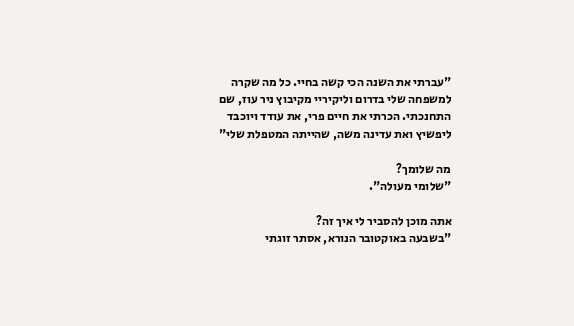"עברתי את השנה הכי קשה בחיי. כל מה שקרה למשפחה שלי בדרום וליקיריי מקיבוץ ניר עוז, שם התחנכתי. הכרתי את חיים פרי, את עודד ויוכבד ליפשיץ ואת עדינה משה, שהייתה המטפלת שלי"

מה שלומך?
"שלומי מעולה".

אתה מוכן להסביר לי איך זה?
"בשבעה באוקטובר הנורא, אסתר זוגתי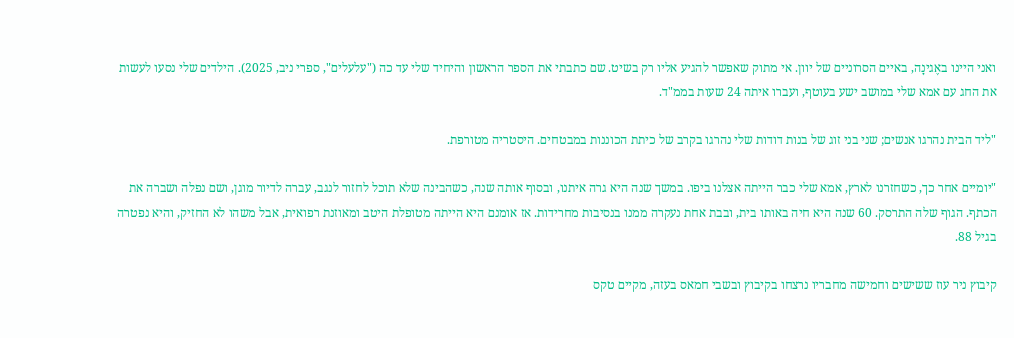ואני היינו באֶגינָה, באיים הסרוניים של יוון. אי מתוק שאפשר להגיע אליו רק בשיט. שם כתבתי את הספר הראשון והיחיד שלי עד כה ("עלעלים", ספרי ניב, 2025). הילדים שלי נסעו לעשות את החג עם אמא שלי במושב ישע בעוטף, ועברו איתה 24 שעות בממ"ד.

"ליד הבית נהרגו אנשים; שני בני זוג של בנות דודות שלי נהרגו בקרב של כיתת הכוננות במבטחים. היסטריה מטורפת.

"יומיים אחר כך, כשחזרנו לארץ, אמא שלי כבר הייתה אצלנו ביפו. במשך שנה היא גרה איתנו, ובסוף אותה שנה, כשהבינה שלא תוכל לחזור לנגב, עברה לדיור מוגן, ושם נפלה ושברה את הכתף. הגוף שלה התרסק. 60 שנה היא חיה באותו בית, ובבת אחת נעקרה ממנו בנסיבות מחרידות. אז אומנם היא הייתה מטופלת היטב ומאוזנת רפואית, אבל משהו לא החזיק, והיא נפטרה בגיל 88.

קיבוץ ניר עוז ששישים וחמישה מחבריו נרצחו בקיבוץ ובשבי חמאס בעזה, מקיים טקס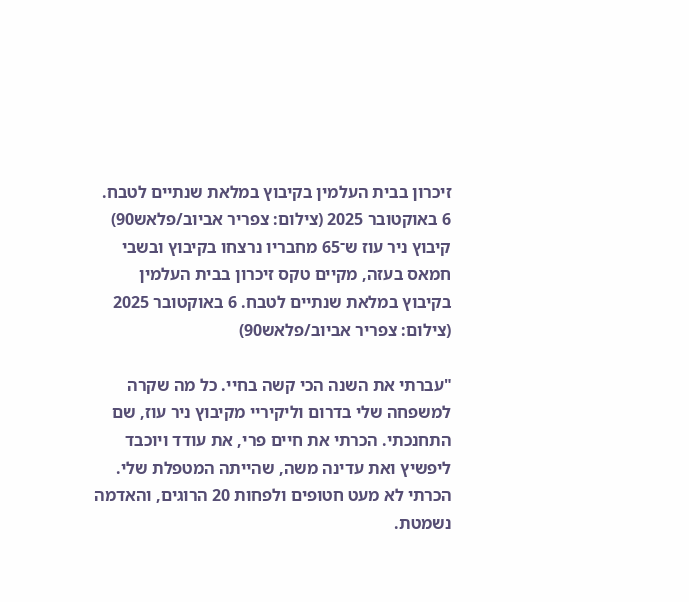זיכרון בבית העלמין בקיבוץ במלאת שנתיים לטבח. 6 באוקטובר 2025 (צילום: צפריר אביוב/פלאש90)
קיבוץ ניר עוז ש־65 מחבריו נרצחו בקיבוץ ובשבי חמאס בעזה, מקיים טקס זיכרון בבית העלמין בקיבוץ במלאת שנתיים לטבח. 6 באוקטובר 2025 (צילום: צפריר אביוב/פלאש90)

"עברתי את השנה הכי קשה בחיי. כל מה שקרה למשפחה שלי בדרום וליקיריי מקיבוץ ניר עוז, שם התחנכתי. הכרתי את חיים פרי, את עודד ויוכבד ליפשיץ ואת עדינה משה, שהייתה המטפלת שלי. הכרתי לא מעט חטופים ולפחות 20 הרוגים, והאדמה נשמטת.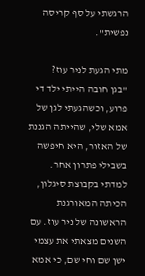הרגשתי על סף קריסה נפשית".

מתי הגעת לניר עוז?
"בגן חובה הייתי ילד די פרוע, וכשהגעתי לגן של אמא שלי, שהייתה הגננת של האזור, היא חיפשה בשבילי פתרון אחר. למדתי בקבוצת סיגלון, הכיתה המאורגנת הראשונה של ניר עוז. עם השנים מצאתי את עצמי ישן שם וחי שם, כי אמא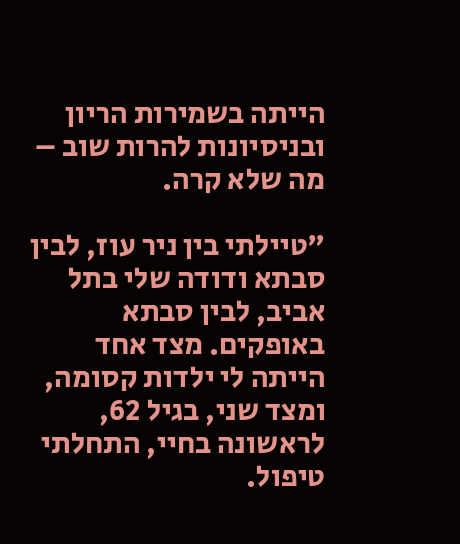הייתה בשמירות הריון ובניסיונות להרות שוב – מה שלא קרה.

"טיילתי בין ניר עוז, לבין סבתא ודודה שלי בתל אביב, לבין סבתא באופקים. מצד אחד הייתה לי ילדות קסומה, ומצד שני, בגיל 62, לראשונה בחיי, התחלתי טיפול.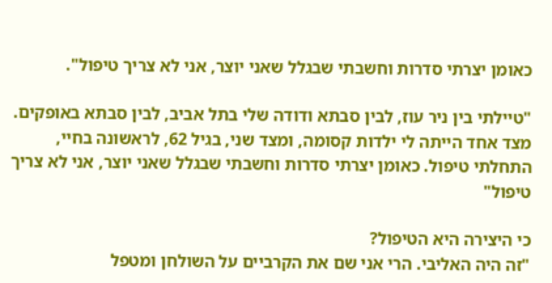כאומן יצרתי סדרות וחשבתי שבגלל שאני יוצר, אני לא צריך טיפול".

"טיילתי בין ניר עוז, לבין סבתא ודודה שלי בתל אביב, לבין סבתא באופקים. מצד אחד הייתה לי ילדות קסומה, ומצד שני, בגיל 62, לראשונה בחיי, התחלתי טיפול. כאומן יצרתי סדרות וחשבתי שבגלל שאני יוצר, אני לא צריך טיפול"

כי היצירה היא הטיפול?
"זה היה האליבי. הרי אני שם את הקרביים על השולחן ומטפל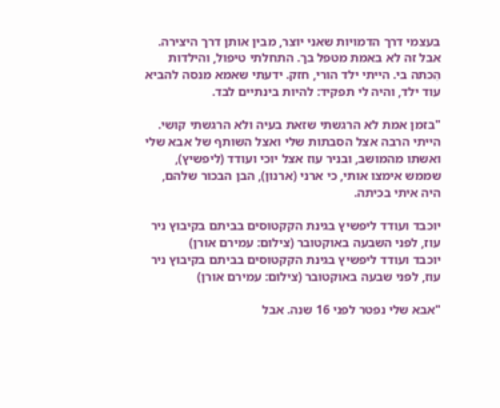בעצמי דרך הדמויות שאני יוצר, מבין אותן דרך היצירה. אבל זה לא באמת מטפל בך. התחלתי טיפול, והילדות הִכתה בי. הייתי ילד הורי, חזק. ידעתי שאמא מנסה להביא עוד ילד, והיה לי תפקיד: להיות בינתיים לבד.

"בזמן אמת לא הרגשתי שזאת בעיה ולא הרגשתי קושי. הייתי הרבה אצל הסבתות שלי ואצל השותף של אבא שלי ואשתו מהמושב, ובניר עוז אצל יוכי ועודד (ליפשיץ), שממש אימצו אותי, כי ארני (ארנון), הבן הבכור שלהם, היה איתי בכיתה.

יוכבד ועודד ליפשיץ בגינת הקקטוסים בביתם בקיבוץ ניר עוז, לפני השבעה באוקטובר (צילום: עמירם אורן)
יוכבד ועודד ליפשיץ בגינת הקקטוסים בביתם בקיבוץ ניר עוז, לפני שבעה באוקטובר (צילום: עמירם אורן)

"אבא שלי נפטר לפני 16 שנה. אבל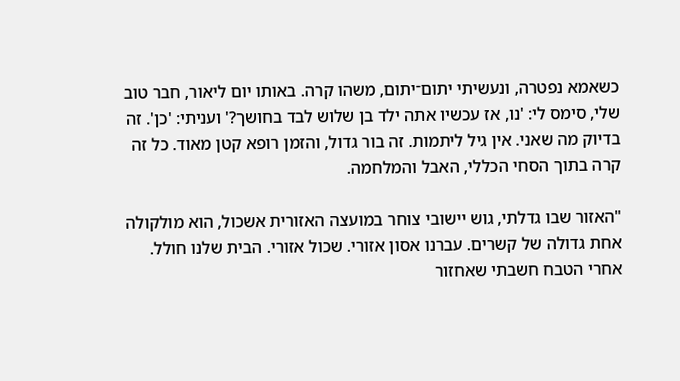כשאמא נפטרה, ונעשיתי יתום־יתום, משהו קרה. באותו יום ליאור, חבר טוב שלי, סימס לי: 'נו, אז עכשיו אתה ילד בן שלוש לבד בחושך?' ועניתי: 'כן'. זה בדיוק מה שאני. אין גיל ליתמות. זה בור גדול, והזמן רופא קטן מאוד. כל זה קרה בתוך הסחי הכללי, האבל והמלחמה.

"האזור שבו גדלתי, גוש יישובי צוחר במועצה האזורית אשכול, הוא מולקולה אחת גדולה של קשרים. עברנו אסון אזורי. שכול אזורי. הבית שלנו חולל. אחרי הטבח חשבתי שאחזור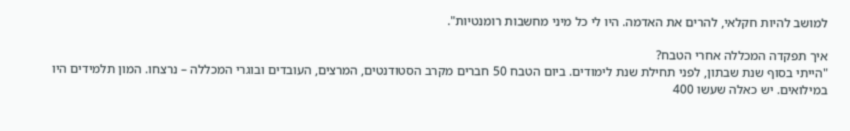למושב להיות חקלאי, להרים את האדמה. היו לי כל מיני מחשבות רומנטיות".

איך תפקדה המכללה אחרי הטבח?
"הייתי בסוף שנת שבתון, לפני תחילת שנת לימודים. ביום הטבח 50 חברים מקרב הסטודנטים, המרצים, העובדים ובוגרי המכללה – נרצחו. המון תלמידים היו במילואים. יש כאלה שעשו 400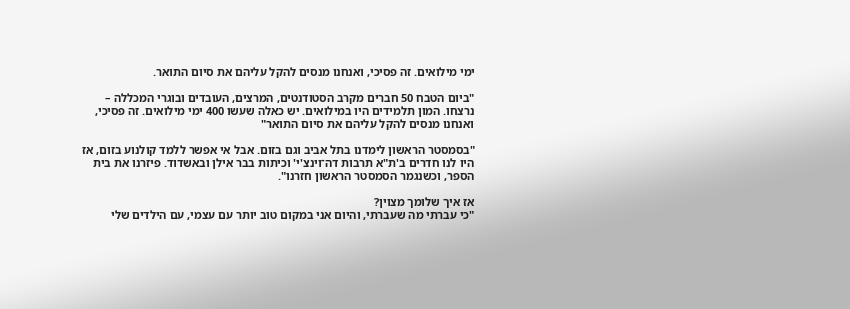ימי מילואים. זה פסיכי, ואנחנו מנסים להקל עליהם את סיום התואר.

"ביום הטבח 50 חברים מקרב הסטודנטים, המרצים, העובדים ובוגרי המכללה – נרצחו. המון תלמידים היו במילואים. יש כאלה שעשו 400 ימי מילואים. זה פסיכי, ואנחנו מנסים להקל עליהם את סיום התואר"

"בסמסטר הראשון לימדנו בתל אביב וגם בזום. אבל אי אפשר ללמד קולנוע בזום, אז היו לנו חדרים ב'ת"א תרבות דה־וינצ'י' וכיתות בבר אילן ובאשדוד. פיזרנו את בית הספר, וכשנגמר הסמסטר הראשון חזרנו".

אז איך שלומך מצוין?
"כי עברתי מה שעברתי, והיום אני במקום טוב יותר עם עצמי, עם הילדים שלי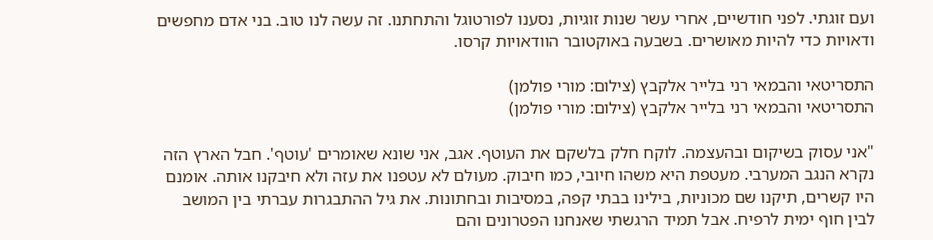ועם זוגתי. לפני חודשיים, אחרי עשר שנות זוגיות, נסענו לפורטוגל והתחתנו. זה עשה לנו טוב. בני אדם מחפשים ודאויות כדי להיות מאושרים. בשבעה באוקטובר הוודאויות קרסו.

התסריטאי והבמאי רני בלייר אלקבץ (צילום: מורי פולמן)
התסריטאי והבמאי רני בלייר אלקבץ (צילום: מורי פולמן)

"אני עסוק בשיקום ובהעצמה. לוקח חלק בלשקם את העוטף. אגב, אני שונא שאומרים 'עוטף'. חבל הארץ הזה נקרא הנגב המערבי. מעטפת היא משהו חיובי, כמו חיבוק. מעולם לא עטפנו את עזה ולא חיבקנו אותה. אומנם היו קשרים, תיקנו שם מכוניות, בילינו בבתי קפה, במסיבות ובחתונות. את גיל ההתבגרות עברתי בין המושב לבין חוף ימית לרפיח. אבל תמיד הרגשתי שאנחנו הפטרונים והם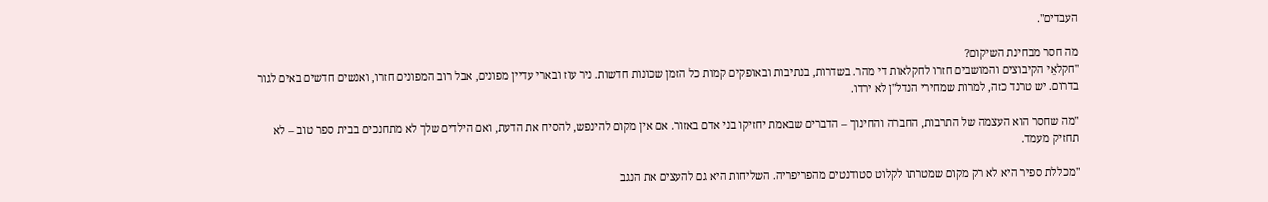העבדים".

מה חסר מבחינת השיקום?
"חקלאֵי הקיבוצים והמושבים חזרו לחקלאות די מהר. בשדרות, בנתיבות ובאופקים קמות כל הזמן שכונות חדשות. ניר עוז ובארי עדיין מפונים, אבל רוב המפונים חזרו, ואנשים חדשים באים לגור בדרום. יש טרנד כזה, למרות שמחירי הנדל"ן לא ירדו.

"מה שחסר הוא העצמה של התרבות, החברה והחינוך – הדברים שבאמת יחזיקו בני אדם באזור. אם אין מקום להינפש, להסיח את הדעת, ואם הילדים שלך לא מתחנכים בבית ספר טוב – לא תחזיק מעמד.

"מכללת ספיר היא לא רק מקום שמטרתו לקלוט סטודנטים מהפריפריה. השליחות היא גם להעצים את הנגב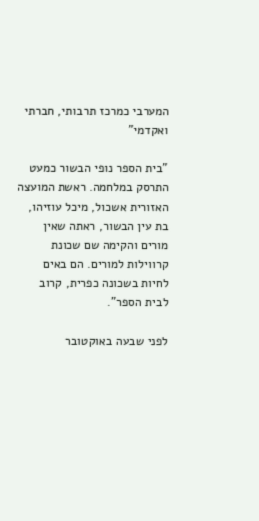המערבי כמרכז תרבותי, חברתי ואקדמי"

"בית הספר נופי הבשור כמעט התרסק במלחמה. ראשת המועצה האזורית אשכול, מיכל עוזיהו, בת עין הבשור, ראתה שאין מורים והקימה שם שכונת קרווילות למורים. הם באים לחיות בשכונה כפרית, קרוב לבית הספר".

לפני שבעה באוקטובר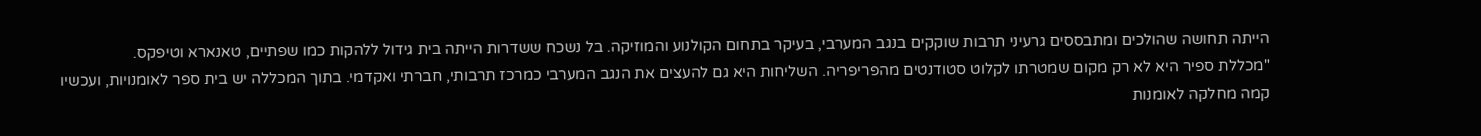הייתה תחושה שהולכים ומתבססים גרעיני תרבות שוקקים בנגב המערבי, בעיקר בתחום הקולנוע והמוזיקה. בל נשכח ששדרות הייתה בית גידול ללהקות כמו שפתיים, טאנארא וטיפקס.
"מכללת ספיר היא לא רק מקום שמטרתו לקלוט סטודנטים מהפריפריה. השליחות היא גם להעצים את הנגב המערבי כמרכז תרבותי, חברתי ואקדמי. בתוך המכללה יש בית ספר לאומנויות, ועכשיו קמה מחלקה לאומנות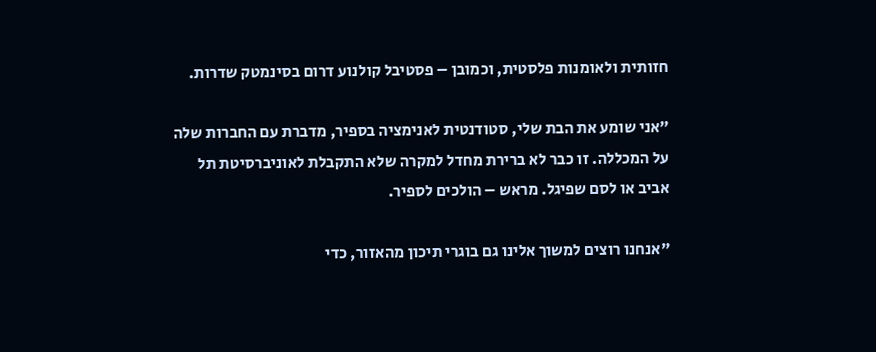חזותית ולאומנות פלסטית, וכמובן – פסטיבל קולנוע דרום בסינמטק שדרות.

"אני שומע את הבת שלי, סטודנטית לאנימציה בספיר, מדברת עם החברות שלה על המכללה. זו כבר לא ברירת מחדל למקרה שלא התקבלת לאוניברסיטת תל אביב או לסם שפיגל. מראש – הולכים לספיר.

"אנחנו רוצים למשוך אלינו גם בוגרי תיכון מהאזור, כדי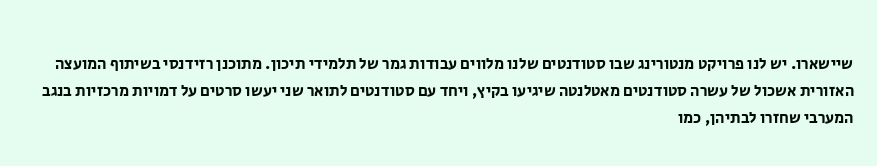שיישארו. יש לנו פרויקט מנטורינג שבו סטודנטים שלנו מלווים עבודות גמר של תלמידי תיכון. מתוכנן רזידנסי בשיתוף המועצה האזורית אשכול של עשרה סטודנטים מאטלנטה שיגיעו בקיץ, ויחד עם סטודנטים לתואר שני יעשו סרטים על דמויות מרכזיות בנגב המערבי שחזרו לבתיהן, כמו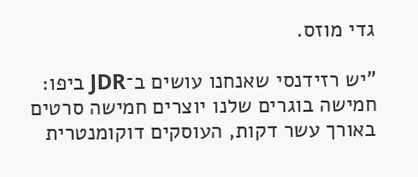גדי מוזס.

"יש רזידנסי שאנחנו עושים ב־JDR ביפו: חמישה בוגרים שלנו יוצרים חמישה סרטים באורך עשר דקות, העוסקים דוקומנטרית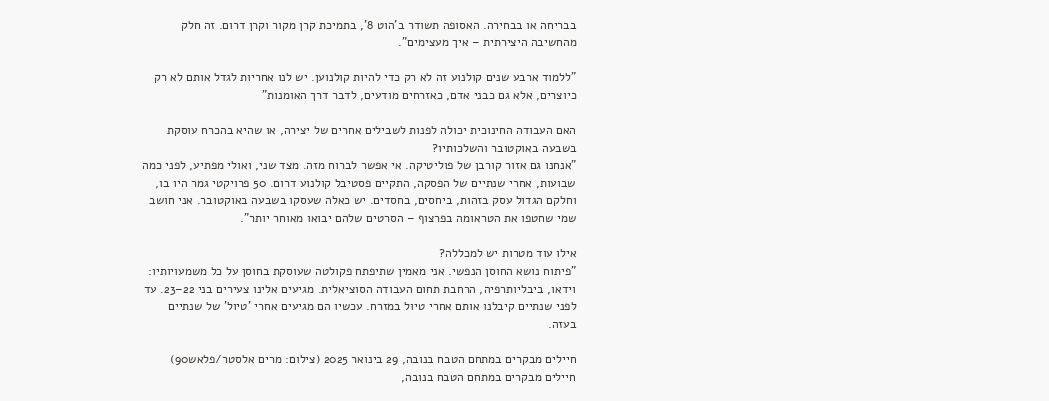בבריחה או בבחירה. האסופה תשודר ב'הוט 8', בתמיכת קרן מקור וקרן דרום. זה חלק מהחשיבה היצירתית – איך מעצימים".

"ללמוד ארבע שנים קולנוע זה לא רק כדי להיות קולנוען. יש לנו אחריות לגדל אותם לא רק כיוצרים, אלא גם כבני אדם, כאזרחים מודעים, לדבר דרך האומנות"

האם העבודה החינוכית יכולה לפנות לשבילים אחרים של יצירה, או שהיא בהכרח עוסקת בשבעה באוקטובר והשלכותיו?
"אנחנו גם אזור קורבן של פוליטיקה. אי אפשר לברוח מזה. מצד שני, ואולי מפתיע, לפני כמה שבועות, אחרי שנתיים של הפסקה, התקיים פסטיבל קולנוע דרום. 50 פרויקטי גמר היו בו, וחלקם הגדול עסק בזהות, ביחסים, בחסדים. יש כאלה שעסקו בשבעה באוקטובר. אני חושב שמי שחטפו את הטראומה בפרצוף – הסרטים שלהם יבואו מאוחר יותר".

אילו עוד מטרות יש למכללה?
"פיתוח נושא החוסן הנפשי. אני מאמין שתיפתח פקולטה שעוסקת בחוסן על כל משמעויותיו: וידאו, ביבליותרפיה, הרחבת תחום העבודה הסוציאלית. מגיעים אלינו צעירים בני 22–23. עד לפני שנתיים קיבלנו אותם אחרי טיול במזרח. עכשיו הם מגיעים אחרי 'טיול' של שנתיים בעזה.

חיילים מבקרים במתחם הטבח בנובה, 29 בינואר 2025 (צילום: מרים אלסטר/פלאש90)
חיילים מבקרים במתחם הטבח בנובה,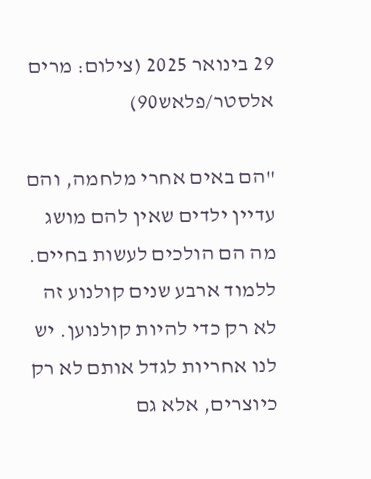29 בינואר 2025 (צילום: מרים אלסטר/פלאש90)

"הם באים אחרי מלחמה, והם עדיין ילדים שאין להם מושג מה הם הולכים לעשות בחיים. ללמוד ארבע שנים קולנוע זה לא רק כדי להיות קולנוען. יש לנו אחריות לגדל אותם לא רק כיוצרים, אלא גם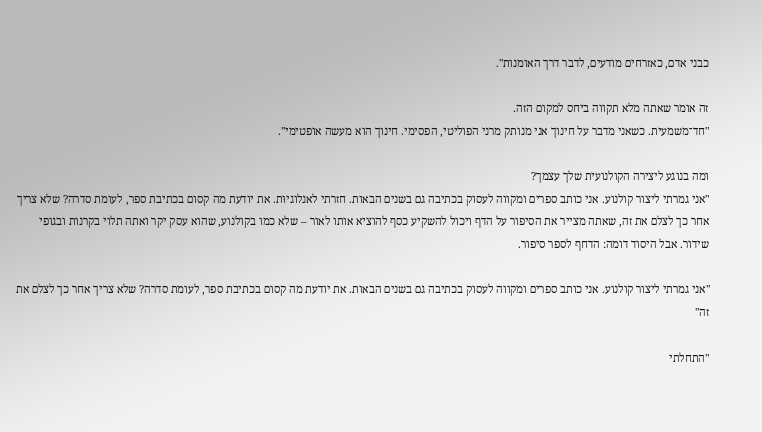כבני אדם, כאזרחים מודעים, לדבר דרך האומנות".

זה אומר שאתה מלא תקווה ביחס למקום הזה.
"חד־משמעית. כשאני מדבר על חינוך אני מנותק מרני הפוליטי, הפסימי. חינוך הוא מעשה אופטימי".

ומה בנוגע ליצירה הקולנועית שלך עצמך?
"אני גמרתי ליצור קולנוע. אני כותב ספרים ומקווה לעסוק בכתיבה גם בשנים הבאות. חזרתי לאנלוגיוּת. את יודעת מה קסום בכתיבת ספר, לעומת סדרה? שלא צריך אחר כך לצלם את זה, שאתה מצייר את הסיפור על הדף ויכול להשקיע כסף להוציא אותו לאור – שלא כמו בקולנוע, שהוא עסק יקר ואתה תלוי בקרנות ובגופי שידור. אבל היסוד דומה: הדחף לספר סיפור.

"אני גמרתי ליצור קולנוע. אני כותב ספרים ומקווה לעסוק בכתיבה גם בשנים הבאות. את יודעת מה קסום בכתיבת ספר, לעומת סדרה? שלא צריך אחר כך לצלם את זה"

"התחלתי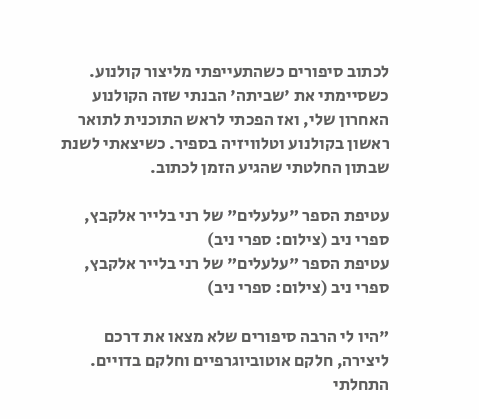לכתוב סיפורים כשהתעייפתי מליצור קולנוע. כשסיימתי את 'שביתה' הבנתי שזה הקולנוע האחרון שלי, ואז הפכתי לראש התוכנית לתואר ראשון בקולנוע וטלוויזיה בספיר. כשיצאתי לשנת שבתון החלטתי שהגיע הזמן לכתוב.

עטיפת הספר "עלעלים" של רני בלייר אלקבץ, ספרי ניב (צילום: ספרי ניב)
עטיפת הספר "עלעלים" של רני בלייר אלקבץ, ספרי ניב (צילום: ספרי ניב)

"היו לי הרבה סיפורים שלא מצאו את דרכם ליצירה, חלקם אוטוביוגרפיים וחלקם בדויים. התחלתי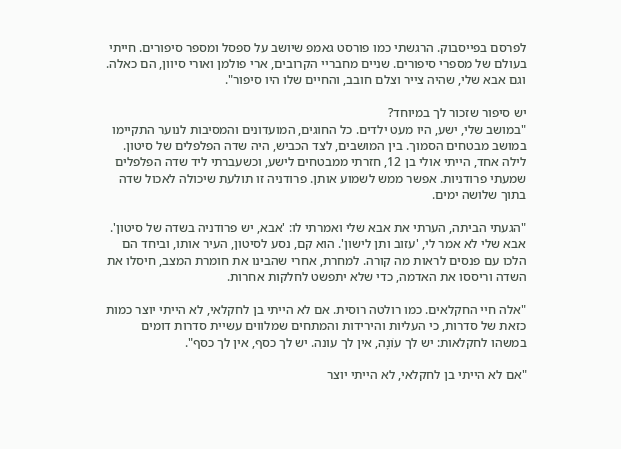לפרסם בפייסבוק. הרגשתי כמו פורסט גאמפ שיושב על ספסל ומספר סיפורים. חייתי בעולם של מספרי סיפורים. שניים מחבריי הקרובים, ארי פולמן ואורי סיוון, הם כאלה. וגם אבא שלי, שהיה צייר וצלם חובב, והחיים שלו היו סיפור".

יש סיפור שזכור לך במיוחד?
"במושב שלי, ישע, היו מעט ילדים. כל החוגים, המועדונים והמסיבות לנוער התקיימו במושב מבטחים הסמוך. בין המושבים, לצד הכביש, היה שדה הפלפלים של סיטון. לילה אחד, הייתי אולי בן 12, חזרתי ממבטחים לישע, וכשעברתי ליד שדה הפלפלים שמעתי פרודניות. אפשר ממש לשמוע אותן. פרודניה זו תולעת שיכולה לאכול שדה בתוך שלושה ימים.

"הגעתי הביתה, הערתי את אבא שלי ואמרתי לו: 'אבא, יש פרודניה בשדה של סיטון'. אבא שלי לא אמר לי, 'עזוב ותן לישון'. הוא קם, נסע לסיטון, העיר אותו, וביחד הם הלכו עם פנסים לראות מה קורה. למחרת, אחרי שהבינו את חומרת המצב, חיסלו את השדה וריססו את האדמה, כדי שלא יתפשט לחלקות אחרות.

"אלה חיי החקלאים. כמו רולטה רוסית. אם לא הייתי בן לחקלאי, לא הייתי יוצר כמות כזאת של סדרות, כי העליות והירידות והמתחים שמלווים עשיית סדרות דומים במשהו לחקלאות: יש לך עוֹנָה, אין לך עונה. יש לך כסף, אין לך כסף".

"אם לא הייתי בן לחקלאי, לא הייתי יוצר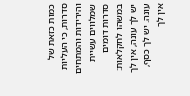כמות כזאת של סדרות, כי העליות והירידות והמתחים שמלווים עשיית סדרות דומים במשהו לחקלאות: יש לך עונה, אין לך עונה. יש לך כסף, אין לך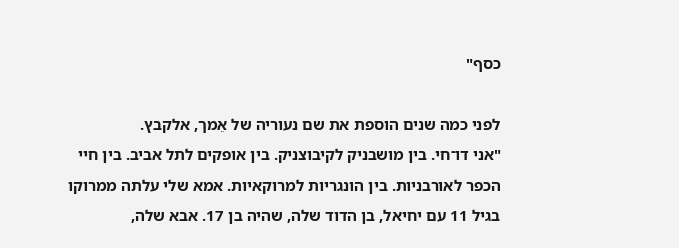כסף"

לפני כמה שנים הוספת את שם נעוריה של אֵמך, אלקבץ.
"אני דו־חי. בין מושבניק לקיבוצניק. בין אופקים לתל אביב. בין חיי הכפר לאורבניות. בין הונגריות למרוקאיות. אמא שלי עלתה ממרוקו בגיל 11 עם יחיאל, בן הדוד שלה, שהיה בן 17. אבא שלה,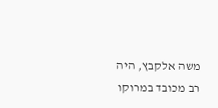משה אלקבץ, היה רב מכובד במרוקו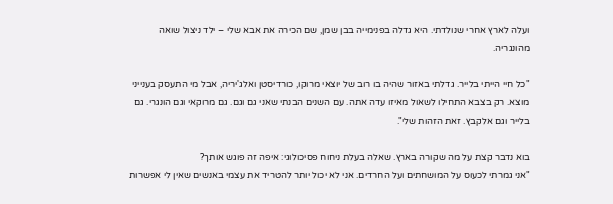ועלה לארץ אחרי שנולדתי. היא גדלה בפנימייה בבן שמן, שם הכירה את אבא שלי – ילד ניצול שואה מהונגריה.

"כל חיי הייתי בלייר. גדלתי באזור שהיה בו רוב של יוצאי מרוקו, כורדיסטן ואלג'יריה, אבל מי התעסק בענייני מוצא. רק בצבא התחילו לשאול מאיזו עדה אתה. עם השנים הבנתי שאני גם וגם. גם מרוקאי וגם הונגרי. גם בלייר וגם אלקבץ. זאת הזהות שלי".

בוא נדבר קצת על מה שקורה בארץ. שאלה בעלת ניחוח פסיכולוגי: איפה זה פוגש אותך?
"אני גמרתי לכעוס על המושחתים ועל החרדים. אני לא יכול יותר להטריד את עצמי באנשים שאין לי אפשרות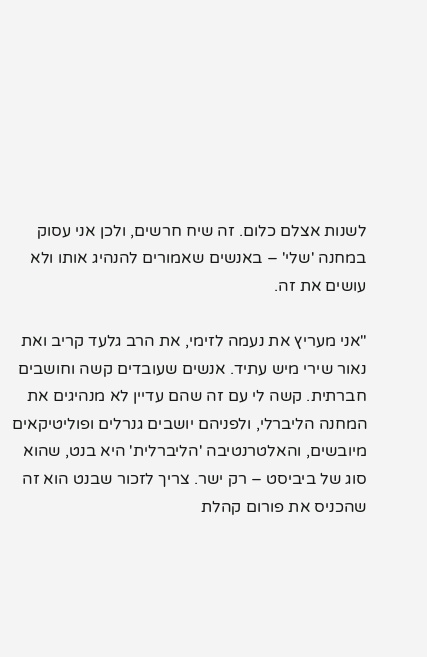לשנות אצלם כלום. זה שיח חרשים, ולכן אני עסוק במחנה 'שלי' – באנשים שאמורים להנהיג אותו ולא עושים את זה.

"אני מעריץ את נעמה לזימי, את הרב גלעד קריב ואת נאור שירי מיש עתיד. אנשים שעובדים קשה וחושבים חברתית. קשה לי עם זה שהם עדיין לא מנהיגים את המחנה הליברלי, ולפניהם יושבים גנרלים ופוליטיקאים מיובשים, והאלטרנטיבה 'הליברלית' היא בנט, שהוא סוג של ביביסט – רק ישר. צריך לזכור שבנט הוא זה שהכניס את פורום קהלת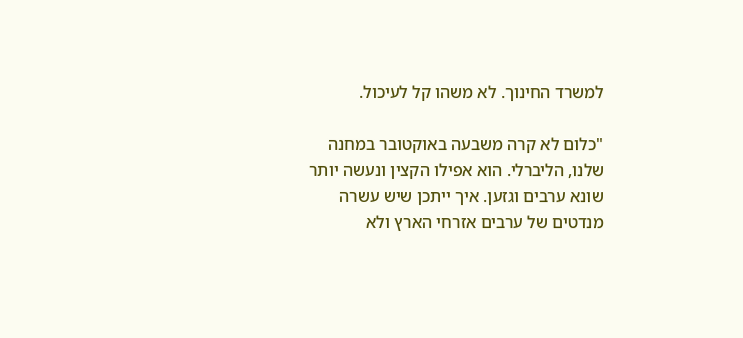למשרד החינוך. לא משהו קל לעיכול.

"כלום לא קרה משבעה באוקטובר במחנה שלנו, הליברלי. הוא אפילו הקצין ונעשה יותר שונא ערבים וגזען. איך ייתכן שיש עשרה מנדטים של ערבים אזרחי הארץ ולא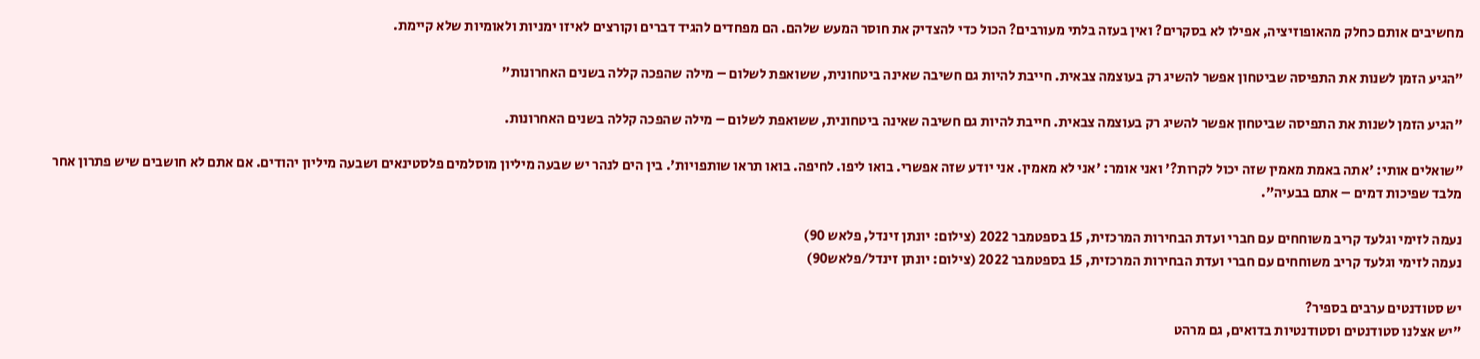מחשיבים אותם כחלק מהאופוזיציה, אפילו לא בסקרים? ואין בעזה בלתי מעורבים? הכול כדי להצדיק את חוסר המעש שלהם. הם מפחדים להגיד דברים וקורצים לאיזו ימניות ולאומיות שלא קיימת.

"הגיע הזמן לשנות את התפיסה שביטחון אפשר להשיג רק בעוצמה צבאית. חייבת להיות גם חשיבה שאינה ביטחונית, ששואפת לשלום – מילה שהפכה קללה בשנים האחרונות"

"הגיע הזמן לשנות את התפיסה שביטחון אפשר להשיג רק בעוצמה צבאית. חייבת להיות גם חשיבה שאינה ביטחונית, ששואפת לשלום – מילה שהפכה קללה בשנים האחרונות.

"שואלים אותי: 'אתה באמת מאמין שזה יכול לקרות?' ואני אומר: 'אני לא מאמין. אני יודע שזה אפשרי. בואו ליפו. לחיפה. בואו תראו שותפויות'. בין הים לנהר יש שבעה מיליון מוסלמים פלסטינאים ושבעה מיליון יהודים. אם אתם לא חושבים שיש פתרון אחר מלבד שפיכות דמים – אתם בבעיה".

נעמה לזימי וגלעד קריב משוחחים עם חברי ועדת הבחירות המרכזית, 15 בספטמבר 2022 (צילום: יונתן זינדל, פלאש 90)
נעמה לזימי וגלעד קריב משוחחים עם חברי ועדת הבחירות המרכזית, 15 בספטמבר 2022 (צילום: יונתן זינדל/פלאש90)

יש סטודנטים ערבים בספיר?
"יש אצלנו סטודנטים וסטודנטיות בדואים, גם מרהט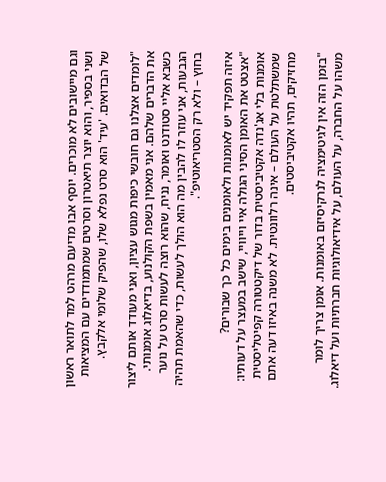וגם מיישובים לא מוכרים. יוסף אבו מדיעם מרהט למד לתואר ראשון ושני בספיר, והוא יוצר תיאטרון וסרטים שמתמודדים עם המציאות של הבדואים. 'עיד' הוא סרט נפלא שלו, שהפיק שלומי אלקבץ.

"לומדים אצלנו גם חובשי כיפות מגוש עציון, ואני מעודד אותם ליצור את הדברים שלהם. אני מאמין בשפת הקולנוע, בדיאלוג אומנותי. כשבא אליי סטודנט ואומר, נניח, שהוא רוצה לעשות סרט על נוער הגבעות, אני עוזר לו להבין מה הוא הולך לעשות, כדי שהאמת תהיה בחוץ – ולא רק הסטריאוטיפ".

איזה תפקיד יש לאומנות ולאומנים בימים כל כך שבורים?
"אצטט את האומן הסיני הגולה איי וייוויי, שישב במעצר על דעותיו: אומנות בלי אג'נדה אקטיביסטית בדור של דיקטטורה קפיטליסטית שמשתלטת על העולם – אינה רלוונטית. לא משנה באיזו דעה אתם מחזיקים, תהיו אקטיביסטים.

"בזמן הזה אין לגיטימציה לנרקיסיזם באומנות. אומן צריך לומר משהו על החברה, על העולם, על אידיאולוגיות חברתיות ועל דיאלוג.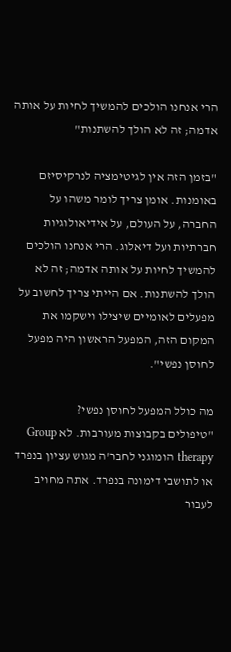הרי אנחנו הולכים להמשיך לחיות על אותה אדמה; זה לא הולך להשתנות"

"בזמן הזה אין לגיטימציה לנרקיסיזם באומנות. אומן צריך לומר משהו על החברה, על העולם, על אידיאולוגיות חברתיות ועל דיאלוג. הרי אנחנו הולכים להמשיך לחיות על אותה אדמה; זה לא הולך להשתנות. אם הייתי צריך לחשוב על מפעלים לאומיים שיצילו וישקמו את המקום הזה, המפעל הראשון היה מפעל לחוסן נפשי".

מה כולל המפעל לחוסן נפשי?
"טיפולים בקבוצות מעורבות. לא Group therapy הומוגני לחבר'ה מגוש עציון בנפרד או לתושבי דימונה בנפרד. אתה מחויב לעבור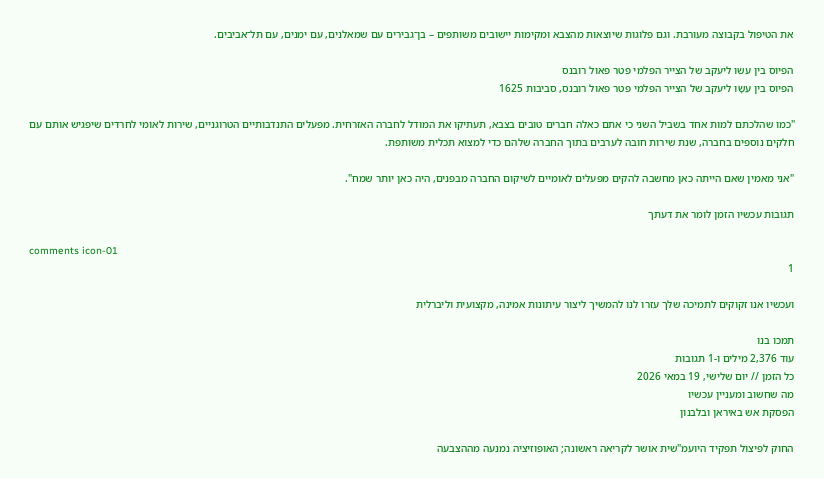את הטיפול בקבוצה מעורבת. וגם פלוגות שיוצאות מהצבא ומקימות יישובים משותפים – בן־גבירים עם שמאלנים, עם ימנים, עם תל־אביבים.

הפיוס בין עשו ליעקב של הצייר הפלמי פטר פאול רובנס
הפיוס בין עֵשָׂו ליעקב של הצייר הפלמי פטר פאול רובנס, סביבות 1625

"כמו שהלכתם למות אחד בשביל השני כי אתם כאלה חברים טובים בצבא, תעתיקו את המודל לחברה האזרחית. מפעלים התנדבותיים הטרוגניים, שירות לאומי לחרדים שיפגיש אותם עם חלקים נוספים בחברה, שנת שירות חובה לערבים בתוך החברה שלהם כדי למצוא תכלית משותפת.

"אני מאמין שאם הייתה כאן מחשבה להקים מפעלים לאומיים לשיקום החברה מבפנים, היה כאן יותר שמח".

תגובות עכשיו הזמן לומר את דעתך

comments icon-01
1

ועכשיו אנו זקוקים לתמיכה שלך עזרו לנו להמשיך ליצור עיתונות אמינה, מקצועית וליברלית

תמכו בנו
עוד 2,376 מילים ו-1 תגובות
כל הזמן // יום שלישי, 19 במאי 2026
מה שחשוב ומעניין עכשיו
הפסקת אש באיראן ובלבנון

החוק לפיצול תפקיד היועמ"שית אושר לקריאה ראשונה; האופוזיציה נמנעה מההצבעה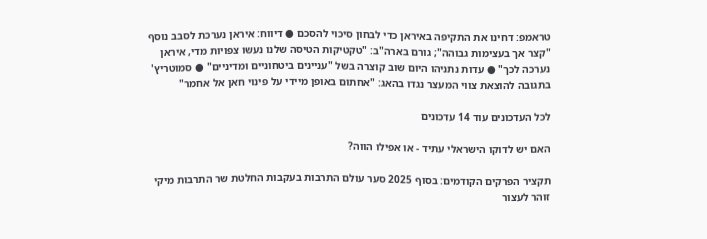טראמפ: דחינו את התקיפה באיראן כדי לבחון סיכוי להסכם ● דיווח: איראן נערכת לסבב נוסף "קצר אך בעצימות גבוהה"; גורם בארה"ב: "טקטיקות הטיסה שלנו נעשו צפויות מדי, איראן נערכה לכך" ● עדות נתניהו היום שוב קוצרה בשל "עניינים ביטחוניים ומדיניים" ● סמוטריץ' בתגובה להוצאת צווי המעצר נגדו בהאג: "אחתום באופן מיידי על פינוי חאן אל אחמר"

לכל העדכונים עוד 14 עדכונים

האם יש לדוקו הישראלי עתיד - או אפילו הווה?

תקציר הפרקים הקודמים: בסוף 2025 סער עולם התרבות בעקבות החלטת שר התרבות מיקי זוהר לעצור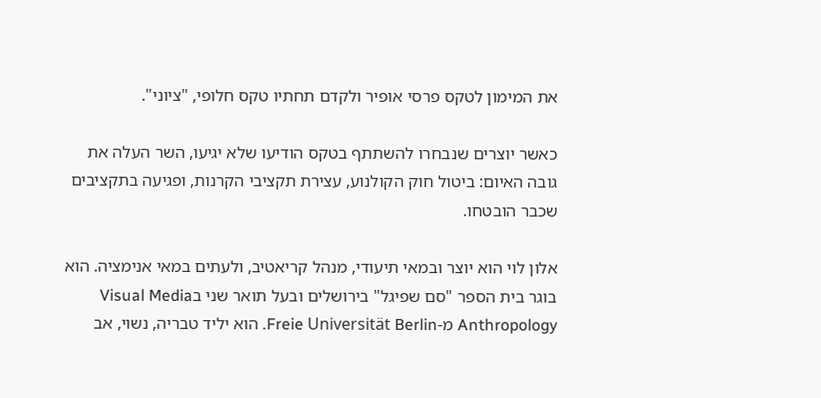את המימון לטקס פרסי אופיר ולקדם תחתיו טקס חלופי, "ציוני".

כאשר יוצרים שנבחרו להשתתף בטקס הודיעו שלא יגיעו, השר העלה את גובה האיום: ביטול חוק הקולנוע, עצירת תקציבי הקרנות, ופגיעה בתקציבים שכבר הובטחו.

אלון לוי הוא יוצר ובמאי תיעודי, מנהל קריאטיב, ולעתים במאי אנימציה. הוא בוגר בית הספר "סם שפיגל" בירושלים ובעל תואר שני בVisual Media Anthropology מ-Freie Universität Berlin. הוא יליד טבריה, נשוי, אב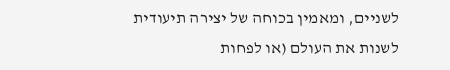לשניים, ומאמין בכוחה של יצירה תיעודית לשנות את העולם (או לפחות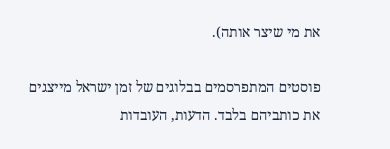את מי שיצר אותה).

פוסטים המתפרסמים בבלוגים של זמן ישראל מייצגים את כותביהם בלבד. הדעות, העובדות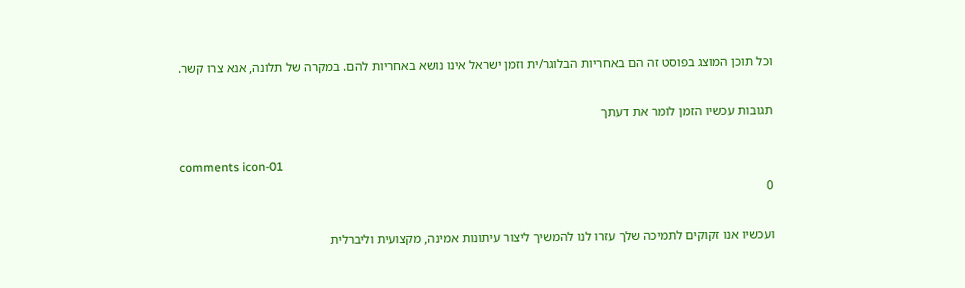וכל תוכן המוצג בפוסט זה הם באחריות הבלוגר/ית וזמן ישראל אינו נושא באחריות להם. במקרה של תלונה, אנא צרו קשר.

תגובות עכשיו הזמן לומר את דעתך

comments icon-01
0

ועכשיו אנו זקוקים לתמיכה שלך עזרו לנו להמשיך ליצור עיתונות אמינה, מקצועית וליברלית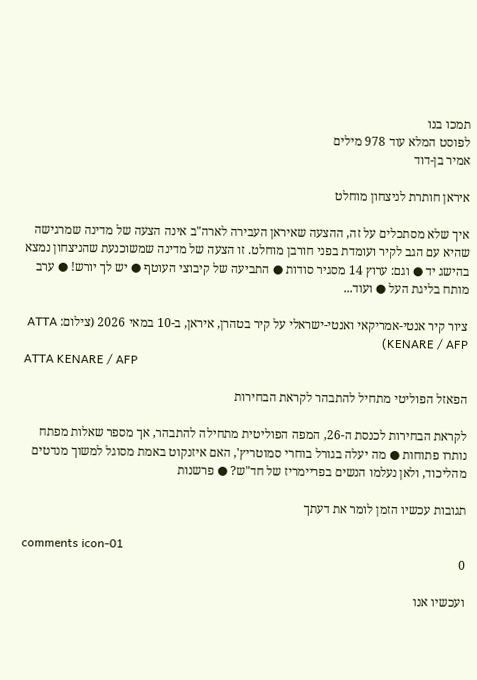תמכו בנו
לפוסט המלא עוד 978 מילים
אמיר בן-דוד

איראן חותרת לניצחון מוחלט

איך שלא מסתכלים על זה, ההצעה שאיראן העבירה לארה"ב אינה הצעה של מדינה שמרגישה שהיא עם הגב לקיר ועומדת בפני חורבן מוחלט. זו הצעה של מדינה שמשוכנעת שהניצחון נמצא בהישג יד ● וגם: ערוץ 14 מסגיר סודות ● התביעה של קיבוצי העוטף ● יש לך יורש! ● ערב מותח בליגת העל ● ועוד...

ציור קיר אנטי-אמריקאי ואנטי-ישראלי על קיר בטהרן, איראן, ב-10 במאי 2026 (צילום: ATTA KENARE / AFP)
ATTA KENARE / AFP

הפאזל הפוליטי מתחיל להתבהר לקראת הבחירות

לקראת הבחירות לכנסת ה-26, המפה הפוליטית מתחילה להתבהר, אך מספר שאלות מפתח נותרו פתוחות ● מה יעלה בגורל בוחרי סמוטריץ', האם איזנקוט באמת מסוגל למשוך מנדטים מהליכוד, ולאן נעלמו הנשים בפריימריז של חד"ש? ● פרשנות

תגובות עכשיו הזמן לומר את דעתך

comments icon-01
0

ועכשיו אנו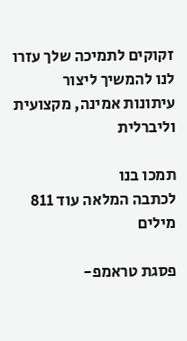זקוקים לתמיכה שלך עזרו לנו להמשיך ליצור עיתונות אמינה, מקצועית וליברלית

תמכו בנו
לכתבה המלאה עוד 811 מילים

פסגת טראמפ-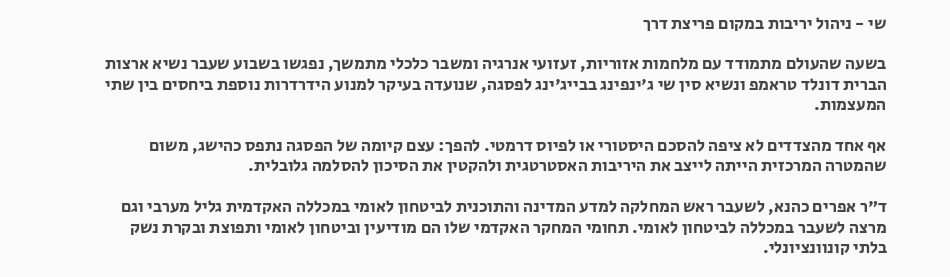שי - ניהול יריבות במקום פריצת דרך

בשעה שהעולם מתמודד עם מלחמות אזוריות, זעזועי אנרגיה ומשבר כלכלי מתמשך, נפגשו בשבוע שעבר נשיא ארצות הברית דונלד טראמפ ונשיא סין שי ג'ינפינג בבייג'ינג לפסגה, שנועדה בעיקר למנוע הידרדרות נוספת ביחסים בין שתי המעצמות.

אף אחד מהצדדים לא ציפה להסכם היסטורי או לפיוס דרמטי. להפך: עצם קיומה של הפסגה נתפס כהישג, משום שהמטרה המרכזית הייתה לייצב את היריבות האסטרטגית ולהקטין את הסיכון להסלמה גלובלית.

ד"ר אפרים כהנא, לשעבר ראש המחלקה למדע המדינה והתוכנית לביטחון לאומי במכללה האקדמית גליל מערבי וגם מרצה לשעבר במכללה לביטחון לאומי. תחומי המחקר האקדמי שלו הם מודיעין וביטחון לאומי ותפוצת ובקרת נשק בלתי קונוונציונלי.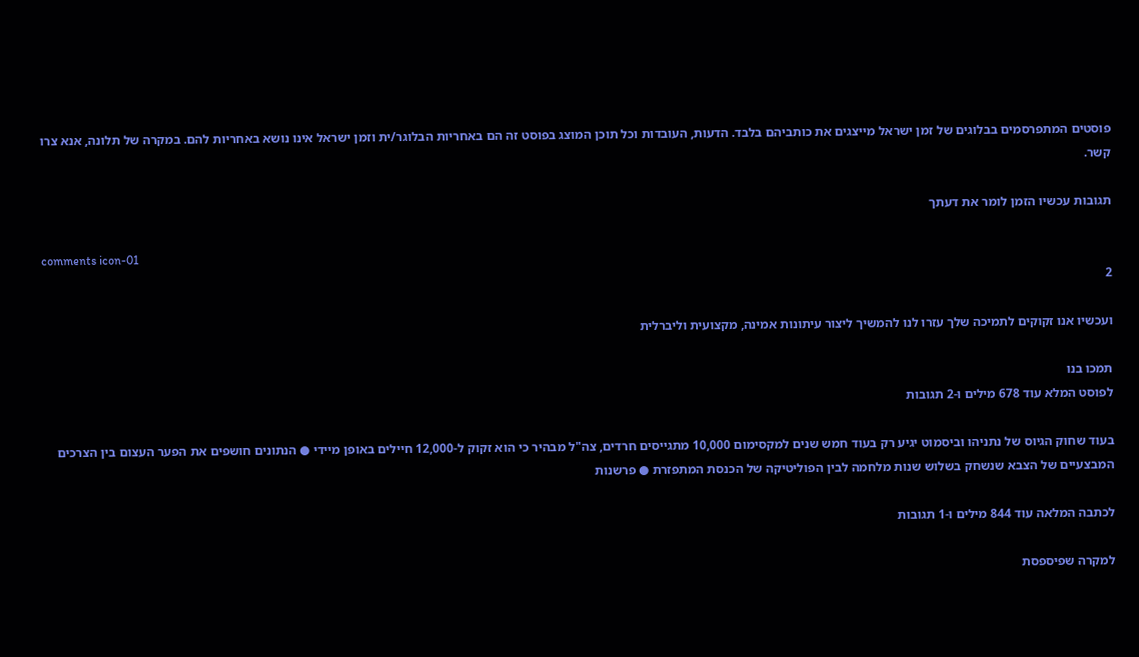פוסטים המתפרסמים בבלוגים של זמן ישראל מייצגים את כותביהם בלבד. הדעות, העובדות וכל תוכן המוצג בפוסט זה הם באחריות הבלוגר/ית וזמן ישראל אינו נושא באחריות להם. במקרה של תלונה, אנא צרו קשר.

תגובות עכשיו הזמן לומר את דעתך

comments icon-01
2

ועכשיו אנו זקוקים לתמיכה שלך עזרו לנו להמשיך ליצור עיתונות אמינה, מקצועית וליברלית

תמכו בנו
לפוסט המלא עוד 678 מילים ו-2 תגובות

בעוד שחוק הגיוס של נתניהו וביסמוט יגיע רק בעוד חמש שנים למקסימום 10,000 מתגייסים חרדים, צה"ל מבהיר כי הוא זקוק ל-12,000 חיילים באופן מיידי ● הנתונים חושפים את הפער העצום בין הצרכים המבצעיים של הצבא שנשחק בשלוש שנות מלחמה לבין הפוליטיקה של הכנסת המתפזרת ● פרשנות

לכתבה המלאה עוד 844 מילים ו-1 תגובות

למקרה שפיספסת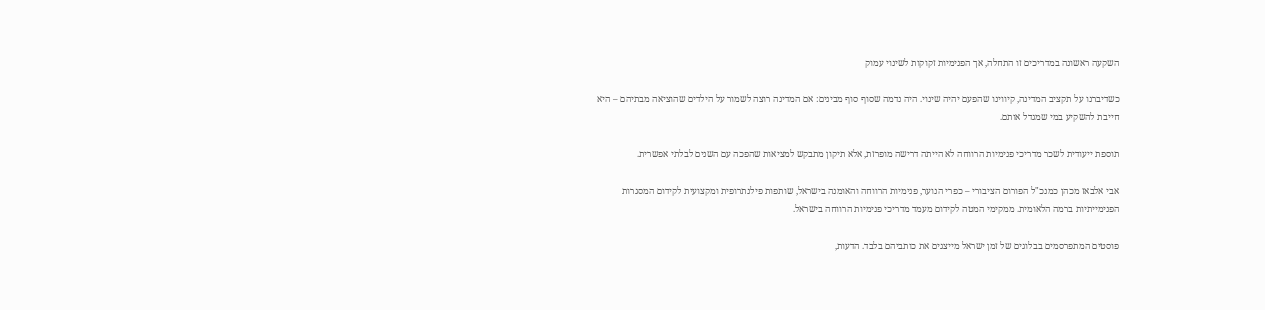השקעה ראשונה במדריכים זו התחלה, אך הפנימיות זקוקות לשינוי עמוק

כשדיברנו על תקציב המדינה, קיווינו שהפעם יהיה שינוי. היה נדמה שסוף סוף מבינים: אם המדינה רוצה לשמור על הילדים שהוציאה מבתיהם – היא חייבת להשקיע במי שמגדל אותם.

תוספת ייעודית לשכר מדריכי פנימיות הרווחה לא הייתה דרישה מופרזת, אלא תיקון מתבקש למציאות שהפכה עם השנים לבלתי אפשרית.

אבי אלבאז מכהן כמנכ"ל הפורום הציבורי – כפרי הנוער, פנימיות הרווחה והאומנה בישראל, שותפות פילנתרופית ומקצועית לקידום המסגרות הפנימייתיות ברמה הלאומית. ממקימי המטה לקידום מעמד מדריכי פנימיות הרווחה בישראל.

פוסטים המתפרסמים בבלוגים של זמן ישראל מייצגים את כותביהם בלבד. הדעות,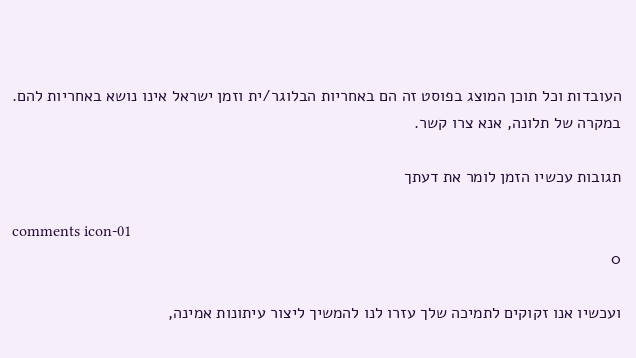העובדות וכל תוכן המוצג בפוסט זה הם באחריות הבלוגר/ית וזמן ישראל אינו נושא באחריות להם. במקרה של תלונה, אנא צרו קשר.

תגובות עכשיו הזמן לומר את דעתך

comments icon-01
0

ועכשיו אנו זקוקים לתמיכה שלך עזרו לנו להמשיך ליצור עיתונות אמינה,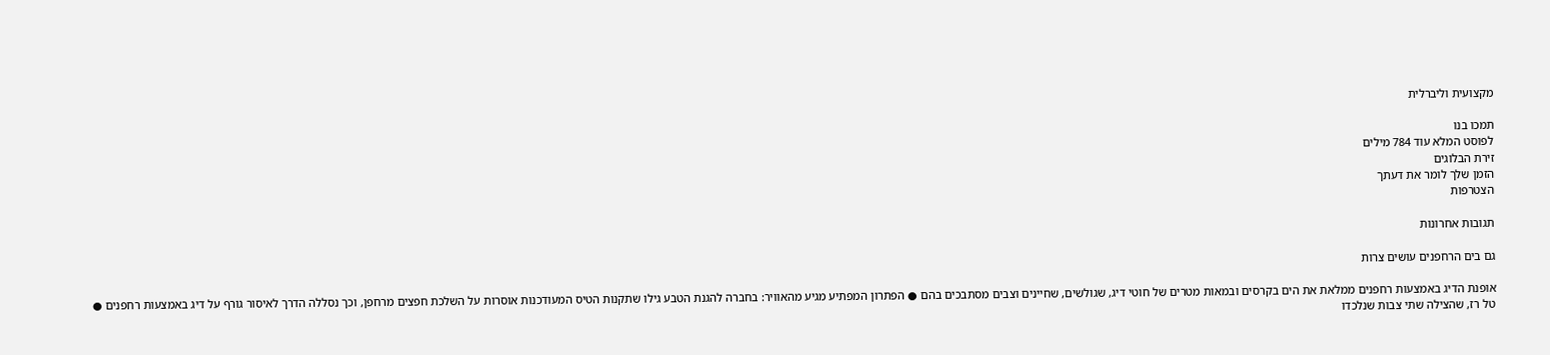מקצועית וליברלית

תמכו בנו
לפוסט המלא עוד 784 מילים
זירת הבלוגים
הזמן שלך לומר את דעתך
הצטרפות

תגובות אחרונות

גם בים הרחפנים עושים צרות

אופנת הדיג באמצעות רחפנים ממלאת את הים בקרסים ובמאות מטרים של חוטי דיג, שגולשים, שחיינים וצבים מסתבכים בהם ● הפתרון המפתיע מגיע מהאוויר: בחברה להגנת הטבע גילו שתקנות הטיס המעודכנות אוסרות על השלכת חפצים מרחפן, וכך נסללה הדרך לאיסור גורף על דיג באמצעות רחפנים ● טל רז, שהצילה שתי צבות שנלכדו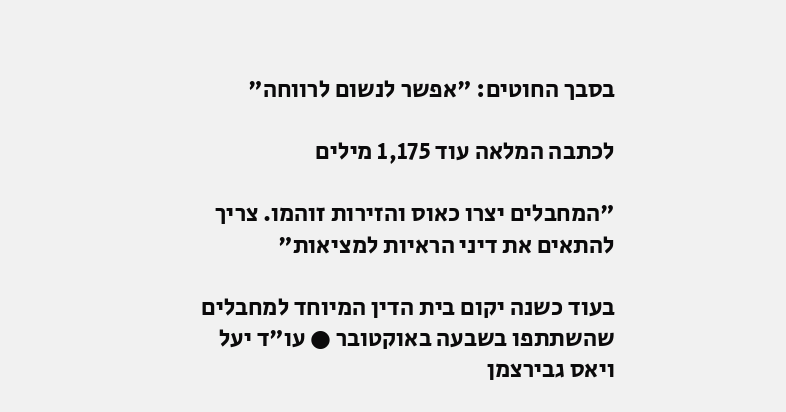בסבך החוטים: "אפשר לנשום לרווחה"

לכתבה המלאה עוד 1,175 מילים

"המחבלים יצרו כאוס והזירות זוהמו. צריך להתאים את דיני הראיות למציאות"

בעוד כשנה יקום בית הדין המיוחד למחבלים שהשתתפו בשבעה באוקטובר ● עו"ד יעל ויאס גבירצמן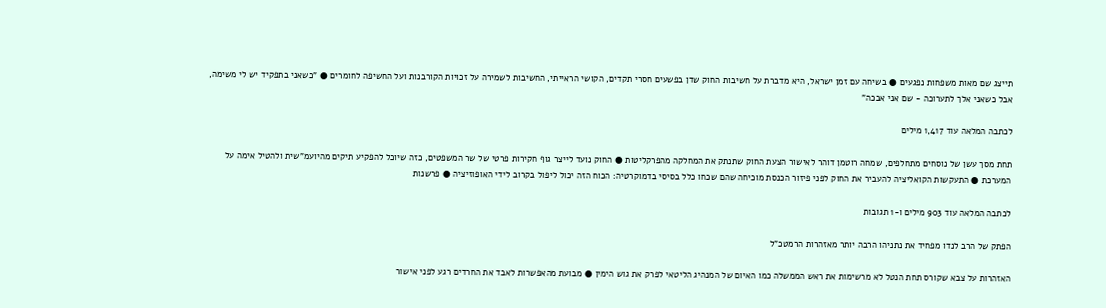תייצג שם מאות משפחות נפגעים ● בשיחה עם זמן ישראל, היא מדברת על חשיבות החוק שדן בפשעים חסרי תקדים, הקושי הראייתי, החשיבות לשמירה על זכויות הקורבנות ועל החשיפה לחומרים ● "כשאני בתפקיד יש לי משימה, אבל כשאני אלך לתערוכה - שם אני אבכה"

לכתבה המלאה עוד 1,417 מילים

תחת מסך עשן של נוסחים מתחלפים, שמחה רוטמן דוהר לאישור הצעת החוק שתנתק את המחלקה מהפרקליטות ● החוק נועד לייצר גוף חקירות פרטי של שר המשפטים, כזה שיוכל להפקיע תיקים מהיועמ"שית ולהטיל אימה על המערכת ● התעקשות הקואליציה להעביר את החוק לפני פיזור הכנסת מוכיחה שהם שכחו כלל בסיסי בדמוקרטיה: הכוח הזה יכול ליפול בקרוב לידי האופוזיציה ● פרשנות

לכתבה המלאה עוד 903 מילים ו-1 תגובות

הפתק של הרב לנדו מפחיד את נתניהו הרבה יותר מאזהרות הרמטכ"ל

האזהרות על צבא שקורס תחת הנטל לא מרשימות את ראש הממשלה כמו האיום של המנהיג הליטאי לפרק את גוש הימין ● מבועת מהאפשרות לאבד את החרדים רגע לפני אישור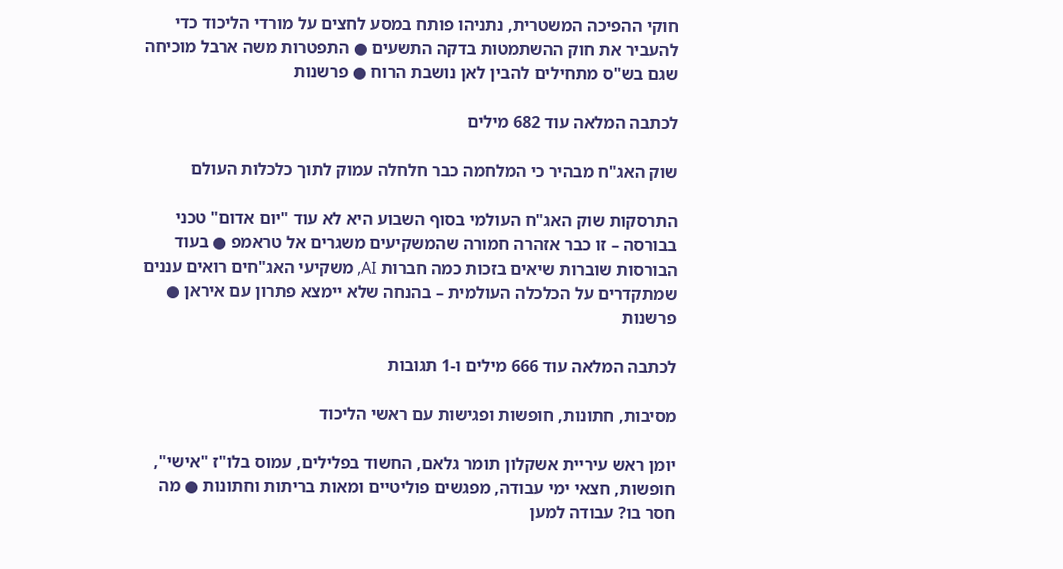חוקי ההפיכה המשטרית, נתניהו פותח במסע לחצים על מורדי הליכוד כדי להעביר את חוק ההשתמטות בדקה התשעים ● התפטרות משה ארבל מוכיחה שגם בש"ס מתחילים להבין לאן נושבת הרוח ● פרשנות

לכתבה המלאה עוד 682 מילים

שוק האג"ח מבהיר כי המלחמה כבר חלחלה עמוק לתוך כלכלות העולם

התרסקות שוק האג"ח העולמי בסוף השבוע היא לא עוד "יום אדום" טכני בבורסה – זו כבר אזהרה חמורה שהמשקיעים משגרים אל טראמפ ● בעוד הבורסות שוברות שיאים בזכות כמה חברות AI, משקיעי האג"חים רואים עננים שמתקדרים על הכלכלה העולמית – בהנחה שלא יימצא פתרון עם איראן ● פרשנות

לכתבה המלאה עוד 666 מילים ו-1 תגובות

מסיבות, חתונות, חופשות ופגישות עם ראשי הליכוד

יומן ראש עיריית אשקלון תומר גלאם, החשוד בפלילים, עמוס בלו"ז "אישי", חופשות, חצאי ימי עבודה, מפגשים פוליטיים ומאות בריתות וחתונות ● מה חסר בו? עבודה למען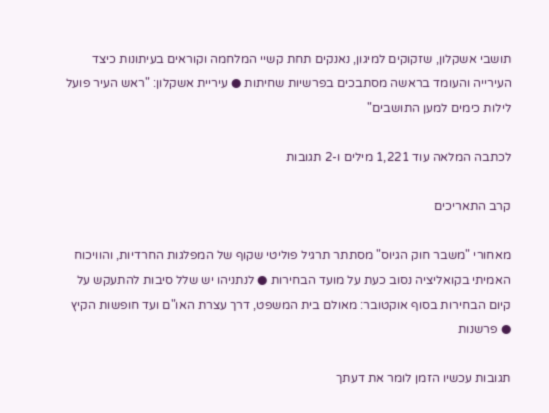תושבי אשקלון, שזקוקים למיגון, נאנקים תחת קשיי המלחמה וקוראים בעיתונות כיצד העירייה והעומד בראשה מסתבכים בפרשיות שחיתות ● עיריית אשקלון: "ראש העיר פועל לילות כימים למען התושבים"

לכתבה המלאה עוד 1,221 מילים ו-2 תגובות

קרב התאריכים

מאחורי "משבר חוק הגיוס" מסתתר תרגיל פוליטי שקוף של המפלגות החרדיות, והוויכוח האמיתי בקואליציה נסוב כעת על מועד הבחירות ● לנתניהו יש שלל סיבות להתעקש על קיום הבחירות בסוף אוקטובר: מאולם בית המשפט, דרך עצרת האו"ם ועד חופשות הקיץ ● פרשנות

תגובות עכשיו הזמן לומר את דעתך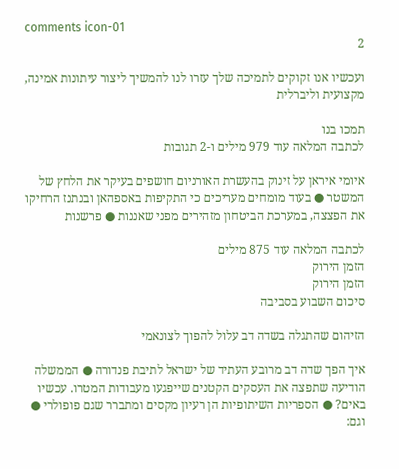comments icon-01
2

ועכשיו אנו זקוקים לתמיכה שלך עזרו לנו להמשיך ליצור עיתונות אמינה, מקצועית וליברלית

תמכו בנו
לכתבה המלאה עוד 979 מילים ו-2 תגובות

איומי איראן על זינוק בהעשרת האורניום חושפים בעיקר את הלחץ של המשטר ● בעוד מומחים מעריכים כי התקיפות באספהאן ובנתנז הרחיקו את הפצצה, במערכת הביטחון מזהירים מפני שאננות ● פרשנות

לכתבה המלאה עוד 875 מילים
הזמן הירוק
הזמן הירוק
סיכום השבוע בסביבה

הזיהום שהתגלה בשדה דב עלול להפוך לצונאמי

איך הפך שדה דב מרובע העתיד של ישראל לתיבת פנדורה ● הממשלה הודיעה שתפצה את העסקים הקטנים שייפגעו מעבודות המטרו. עכשיו באים? ● הספריות השיתופיות הן רעיון מקסים ומתברר שגם פופולרי ● וגם: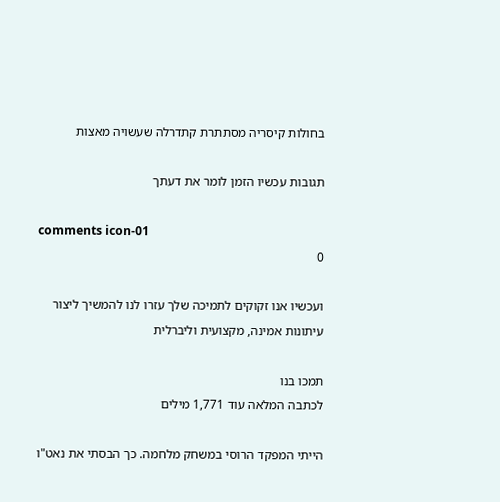בחולות קיסריה מסתתרת קתדרלה שעשויה מאצות

תגובות עכשיו הזמן לומר את דעתך

comments icon-01
0

ועכשיו אנו זקוקים לתמיכה שלך עזרו לנו להמשיך ליצור עיתונות אמינה, מקצועית וליברלית

תמכו בנו
לכתבה המלאה עוד 1,771 מילים

הייתי המפקד הרוסי במשחק מלחמה. כך הבסתי את נאט"ו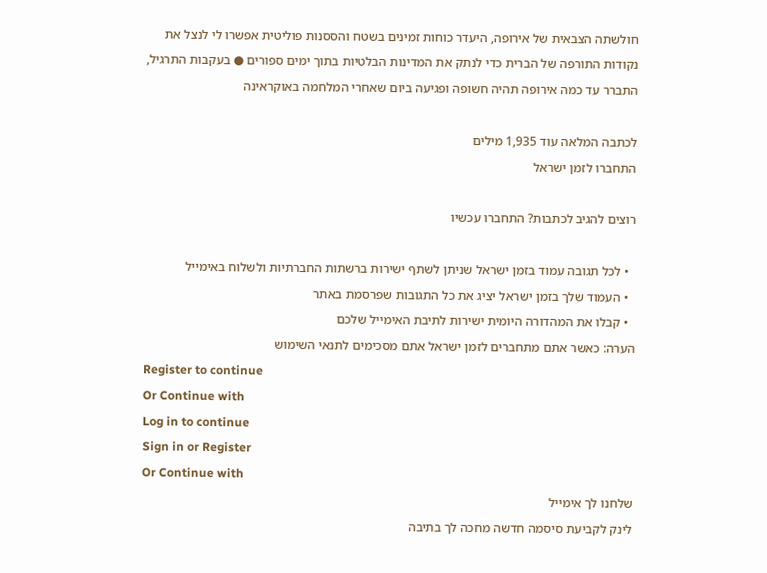חולשתה הצבאית של אירופה, היעדר כוחות זמינים בשטח והססנות פוליטית אפשרו לי לנצל את נקודות התורפה של הברית כדי לנתק את המדינות הבלטיות בתוך ימים ספורים ● בעקבות התרגיל, התברר עד כמה אירופה תהיה חשופה ופגיעה ביום שאחרי המלחמה באוקראינה

לכתבה המלאה עוד 1,935 מילים
התחברו לזמן ישראל

רוצים להגיב לכתבות? התחברו עכשיו

  • לכל תגובה עמוד בזמן ישראל שניתן לשתף ישירות ברשתות החברתיות ולשלוח באימייל
  • העמוד שלך בזמן ישראל יציג את כל התגובות שפרסמת באתר
  • קבלו את המהדורה היומית ישירות לתיבת האימייל שלכם
הערה: כאשר אתם מתחברים לזמן ישראל אתם מסכימים לתנאי השימוש
Register to continue
Or Continue with
Log in to continue
Sign in or Register
Or Continue with
שלחנו לך אימייל
לינק לקביעת סיסמה חדשה מחכה לך בתיבה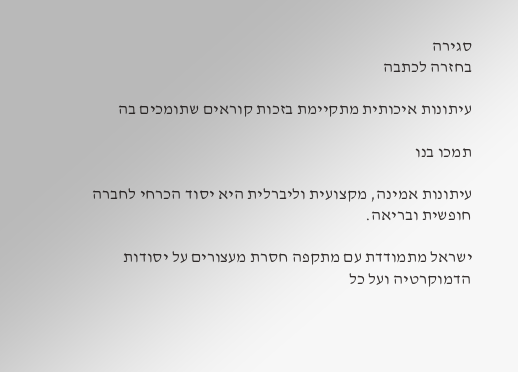סגירה
בחזרה לכתבה

עיתונות איכותית מתקיימת בזכות קוראים שתומכים בה

תמכו בנו

עיתונות אמינה, מקצועית וליברלית היא יסוד הכרחי לחברה חופשית ובריאה.

ישראל מתמודדת עם מתקפה חסרת מעצורים על יסודות הדמוקרטיה ועל כל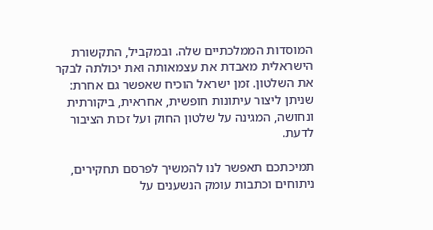המוסדות הממלכתיים שלה. ובמקביל, התקשורת הישראלית מאבדת את עצמאותה ואת יכולתה לבקר את השלטון. זמן ישראל הוכיח שאפשר גם אחרת: שניתן ליצור עיתונות חופשית, אחראית, ביקורתית ונחושה, המגינה על שלטון החוק ועל זכות הציבור לדעת.

תמיכתכם תאפשר לנו להמשיך לפרסם תחקירים, ניתוחים וכתבות עומק הנשענים על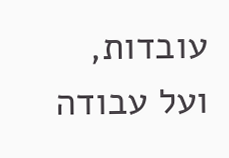עובדות, ועל עבודה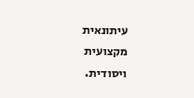עיתונאית מקצועית ויסודית.